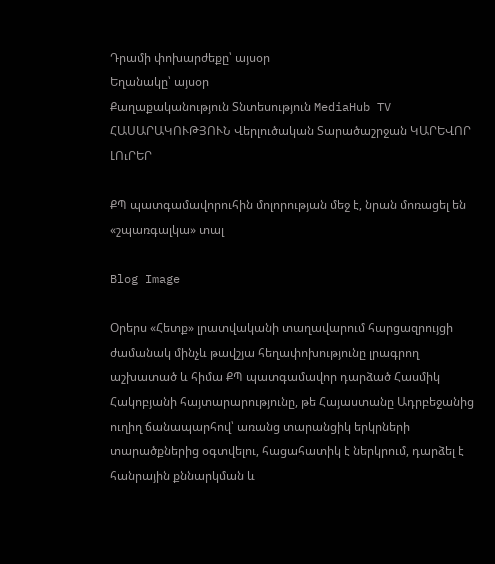Դրամի փոխարժեքը՝ այսօր
Եղանակը՝ այսօր
Քաղաքականություն Տնտեսություն MediaHub TV ՀԱՍԱՐԱԿՈՒԹՅՈՒՆ Վերլուծական Տարածաշրջան ԿԱՐԵՎՈՐ ԼՈւՐԵՐ

ՔՊ պատգամավորուհին մոլորության մեջ է, նրան մոռացել են «շպառգալկա» տալ

Blog Image

Օրերս «Հետք» լրատվականի տաղավարում հարցազրույցի ժամանակ մինչև թավշյա հեղափոխությունը լրագրող աշխատած և հիմա ՔՊ պատգամավոր դարձած Հասմիկ Հակոբյանի հայտարարությունը, թե Հայաստանը Ադրբեջանից ուղիղ ճանապարհով՝ առանց տարանցիկ երկրների տարածքներից օգտվելու, հացահատիկ է ներկրում, դարձել է հանրային քննարկման և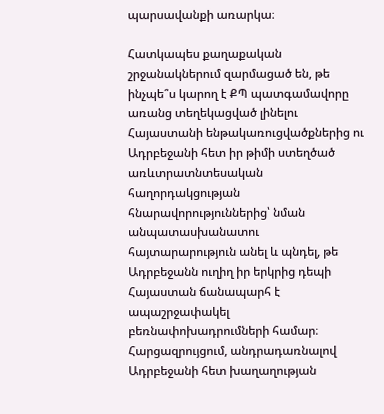պարսավանքի առարկա։

Հատկապես քաղաքական շրջանակներում զարմացած են, թե ինչպե՞ս կարող է ՔՊ պատգամավորը առանց տեղեկացված լինելու Հայաստանի ենթակառուցվածքներից ու Ադրբեջանի հետ իր թիմի ստեղծած առևտրատնտեսական հաղորդակցության հնարավորություններից՝ նման անպատասխանատու հայտարարություն անել և պնդել, թե Ադրբեջանն ուղիղ իր երկրից դեպի Հայաստան ճանապարհ է ապաշրջափակել բեռնափոխադրումների համար։ Հարցազրույցում, անդրադառնալով Ադրբեջանի հետ խաղաղության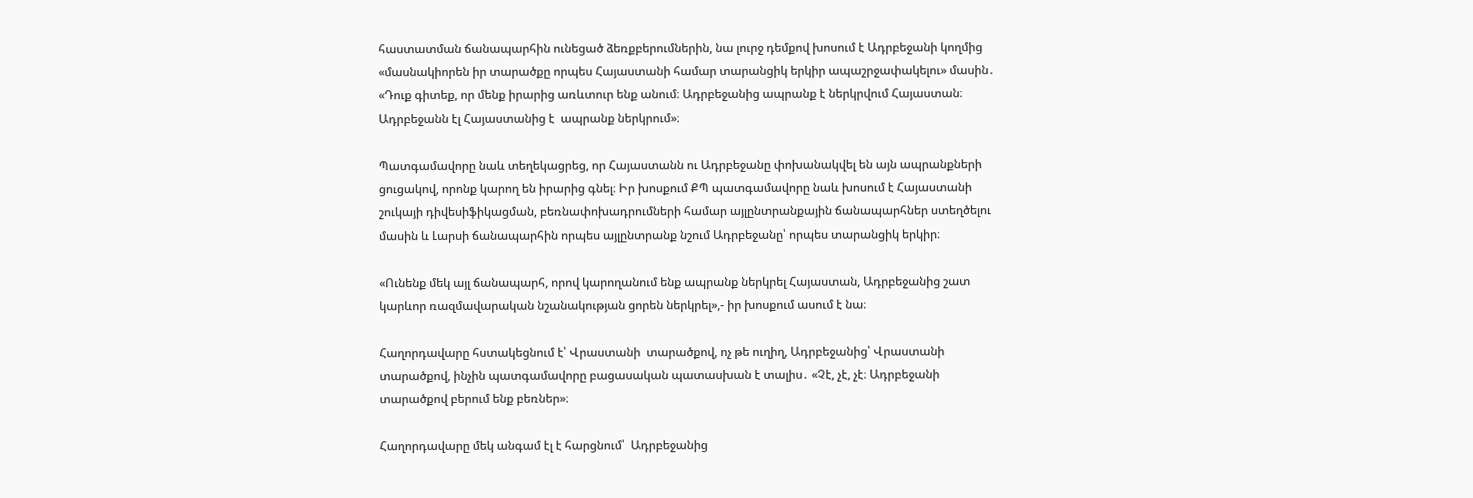հաստատման ճանապարհին ունեցած ձեռքբերումներին, նա լուրջ դեմքով խոսում է Ադրբեջանի կողմից «մասնակիորեն իր տարածքը որպես Հայաստանի համար տարանցիկ երկիր ապաշրջափակելու» մասին․ «Դուք գիտեք, որ մենք իրարից առևտուր ենք անում։ Ադրբեջանից ապրանք է ներկրվում Հայաստան։ Ադրբեջանն էլ Հայաստանից է  ապրանք ներկրում»։

Պատգամավորը նաև տեղեկացրեց, որ Հայաստանն ու Ադրբեջանը փոխանակվել են այն ապրանքների ցուցակով, որոնք կարող են իրարից գնել։ Իր խոսքում ՔՊ պատգամավորը նաև խոսում է Հայաստանի շուկայի դիվեսիֆիկացման, բեռնափոխադրումների համար այլընտրանքային ճանապարհներ ստեղծելու մասին և Լարսի ճանապարհին որպես այլընտրանք նշում Ադրբեջանը՝ որպես տարանցիկ երկիր։

«Ունենք մեկ այլ ճանապարհ, որով կարողանում ենք ապրանք ներկրել Հայաստան, Ադրբեջանից շատ կարևոր ռազմավարական նշանակության ցորեն ներկրել»,- իր խոսքում ասում է նա։

Հաղորդավարը հստակեցնում է՝ Վրաստանի  տարածքով, ոչ թե ուղիղ, Ադրբեջանից՝ Վրաստանի տարածքով, ինչին պատգամավորը բացասական պատասխան է տալիս․ «Չէ, չէ, չէ։ Ադրբեջանի տարածքով բերում ենք բեռներ»։

Հաղորդավարը մեկ անգամ էլ է հարցնում՝  Ադրբեջանից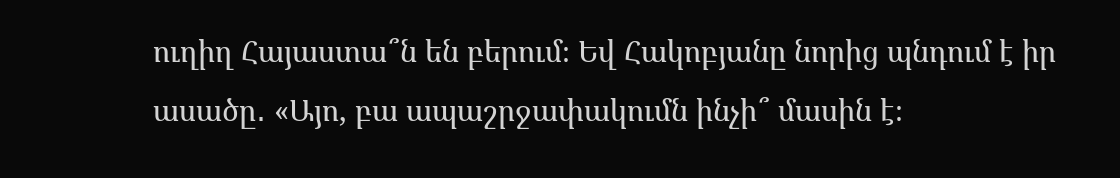ուղիղ Հայաստա՞ն են բերում։ Եվ Հակոբյանը նորից պնդում է իր ասածը․ «Այո, բա ապաշրջափակումն ինչի՞ մասին է։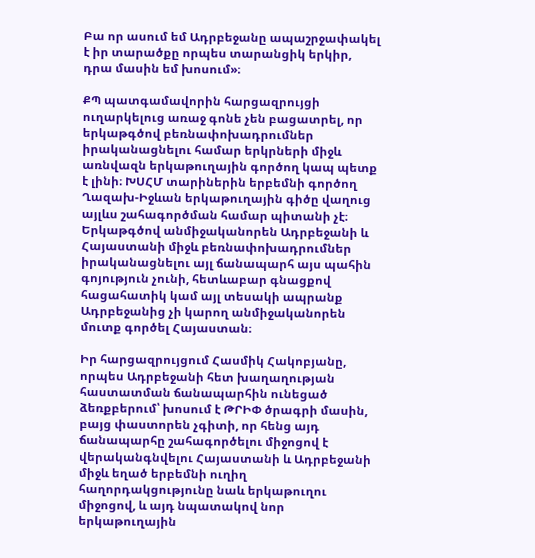Բա որ ասում եմ Ադրբեջանը ապաշրջափակել է իր տարածքը որպես տարանցիկ երկիր, դրա մասին եմ խոսում»։

ՔՊ պատգամավորին հարցազրույցի ուղարկելուց առաջ գոնե չեն բացատրել, որ երկաթգծով բեռնափոխադրումներ իրականացնելու համար երկրների միջև առնվազն երկաթուղային գործող կապ պետք է լինի։ ԽՍՀՄ տարիներին երբեմնի գործող Ղազախ-Իջևան երկաթուղային գիծը վաղուց այլևս շահագործման համար պիտանի չէ։ Երկաթգծով անմիջականորեն Ադրբեջանի և Հայաստանի միջև բեռնափոխադրումներ իրականացնելու այլ ճանապարհ այս պահին գոյություն չունի, հետևաբար գնացքով հացահատիկ կամ այլ տեսակի ապրանք Ադրբեջանից չի կարող անմիջականորեն մուտք գործել Հայաստան։

Իր հարցազրույցում Հասմիկ Հակոբյանը, որպես Ադրբեջանի հետ խաղաղության հաստատման ճանապարհին ունեցած ձեռքբերում՝ խոսում է ԹՐԻՓ ծրագրի մասին, բայց փաստորեն չգիտի, որ հենց այդ ճանապարհը շահագործելու միջոցով է վերականգնվելու Հայաստանի և Ադրբեջանի միջև եղած երբեմնի ուղիղ հաղորդակցությունը նաև երկաթուղու միջոցով, և այդ նպատակով նոր երկաթուղային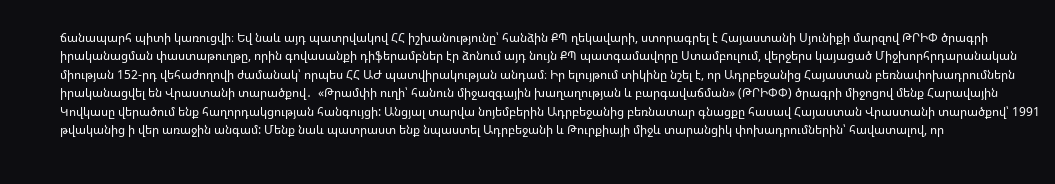ճանապարհ պիտի կառուցվի։ Եվ նաև այդ պատրվակով ՀՀ իշխանությունը՝ հանձին ՔՊ ղեկավարի, ստորագրել է Հայաստանի Սյունիքի մարզով ԹՐԻՓ ծրագրի իրականացման փաստաթուղթը, որին գովասանքի դիֆերամբներ էր ձոնում այդ նույն ՔՊ պատգամավորը Ստամբուլում, վերջերս կայացած Միջխորհրդարանական միության 152-րդ վեհաժողովի ժամանակ՝ որպես ՀՀ ԱԺ պատվիրակության անդամ։ Իր ելույթում տիկինը նշել է, որ Ադրբեջանից Հայաստան բեռնափոխադրումներն իրականացվել են Վրաստանի տարածքով․  «Թրամփի ուղի՝ հանուն միջազգային խաղաղության և բարգավաճման» (ԹՐԻՓՓ) ծրագրի միջոցով մենք Հարավային Կովկասը վերածում ենք հաղորդակցության հանգույցի: Անցյալ տարվա նոյեմբերին Ադրբեջանից բեռնատար գնացքը հասավ Հայաստան Վրաստանի տարածքով՝ 1991 թվականից ի վեր առաջին անգամ: Մենք նաև պատրաստ ենք նպաստել Ադրբեջանի և Թուրքիայի միջև տարանցիկ փոխադրումներին՝ հավատալով, որ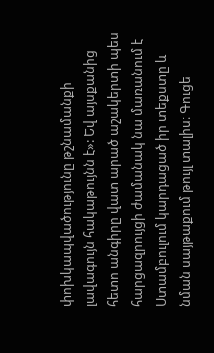փոխկապվածությունը թշնամանքի լավագույն հակաթույնն է»: Եվ այսքանից հետո անգիրը վատ արած աշակերտի պես հարցազրույցի ժամանակ նա մառանում է Ստամբուլում կարդացած իր տեքստը և նման սայթաքում թույլ տալիս։ Գուցե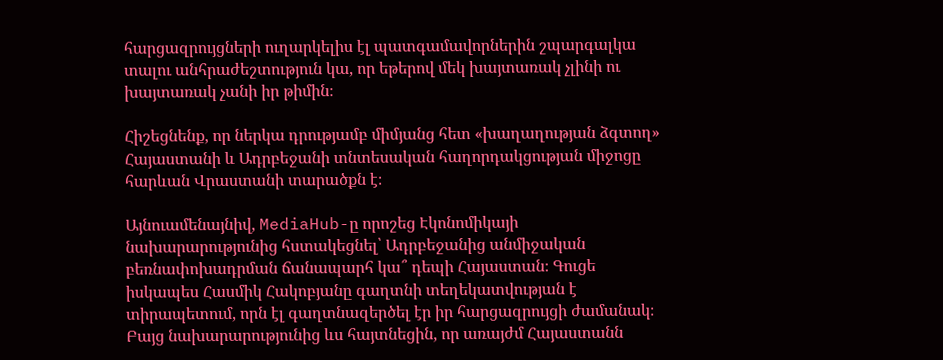հարցազրույցների ուղարկելիս էլ պատգամավորներին շպարգալկա տալու անհրաժեշտություն կա, որ եթերով մեկ խայտառակ չլինի ու խայտառակ չանի իր թիմին։

Հիշեցնենք, որ ներկա դրությամբ միմյանց հետ «խաղաղության ձգտող» Հայաստանի և Ադրբեջանի տնտեսական հաղորդակցության միջոցը հարևան Վրաստանի տարածքն է։

Այնուամենայնիվ, MediaHub-ը որոշեց Էկոնոմիկայի նախարարությունից հստակեցնել՝ Ադրբեջանից անմիջական բեռնափոխադրման ճանապարհ կա՞ դեպի Հայաստան։ Գուցե իսկապես Հասմիկ Հակոբյանը գաղտնի տեղեկատվության է տիրապետում, որն էլ գաղտնազերծել էր իր հարցազրույցի ժամանակ։ Բայց նախարարությունից ևս հայտնեցին, որ առայժմ Հայաստանն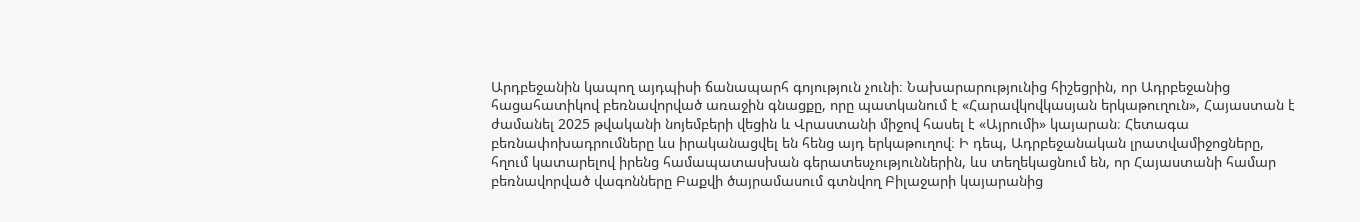Արդբեջանին կապող այդպիսի ճանապարհ գոյություն չունի։ Նախարարությունից հիշեցրին, որ Ադրբեջանից հացահատիկով բեռնավորված առաջին գնացքը, որը պատկանում է «Հարավկովկասյան երկաթուղուն», Հայաստան է ժամանել 2025 թվականի նոյեմբերի վեցին և Վրաստանի միջով հասել է «Այրումի» կայարան։ Հետագա բեռնափոխադրումները ևս իրականացվել են հենց այդ երկաթուղով։ Ի դեպ, Ադրբեջանական լրատվամիջոցները, հղում կատարելով իրենց համապատասխան գերատեսչություններին, ևս տեղեկացնում են, որ Հայաստանի համար բեռնավորված վագոնները Բաքվի ծայրամասում գտնվող Բիլաջարի կայարանից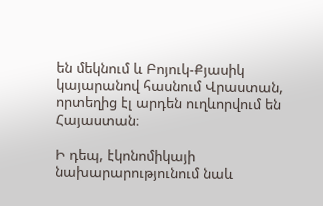են մեկնում և Բոյուկ-Քյասիկ կայարանով հասնում Վրաստան, որտեղից էլ արդեն ուղևորվում են Հայաստան։

Ի դեպ, էկոնոմիկայի նախարարությունում նաև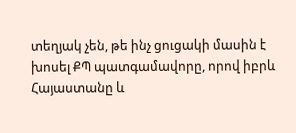տեղյակ չեն, թե ինչ ցուցակի մասին է խոսել ՔՊ պատգամավորը, որով իբրև Հայաստանը և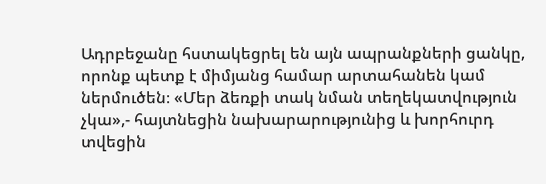Ադրբեջանը հստակեցրել են այն ապրանքների ցանկը, որոնք պետք է միմյանց համար արտահանեն կամ ներմուծեն։ «Մեր ձեռքի տակ նման տեղեկատվություն չկա»,- հայտնեցին նախարարությունից և խորհուրդ տվեցին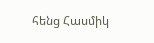հենց Հասմիկ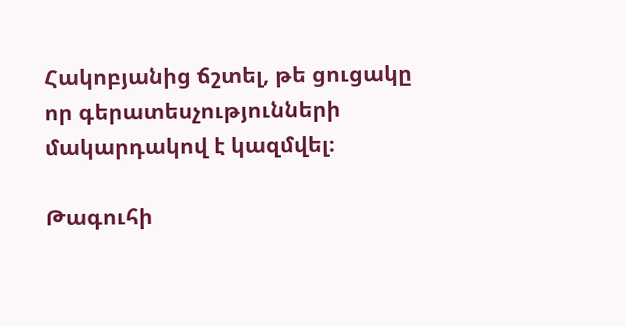Հակոբյանից ճշտել, թե ցուցակը որ գերատեսչությունների մակարդակով է կազմվել։

Թագուհի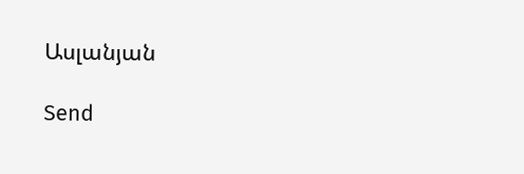Ասլանյան

Send